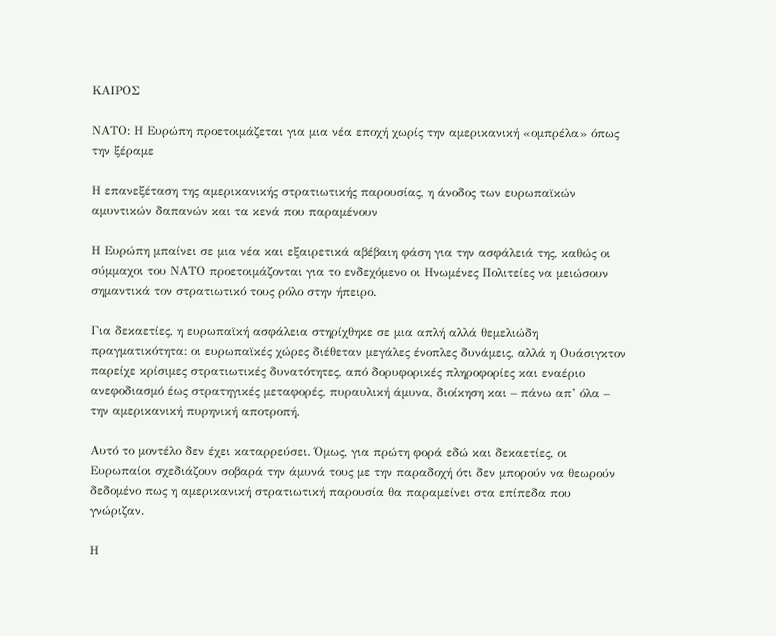ΚΑΙΡΟΣ

ΝΑΤΟ: Η Ευρώπη προετοιμάζεται για μια νέα εποχή χωρίς την αμερικανική «ομπρέλα» όπως την ξέραμε

Η επανεξέταση της αμερικανικής στρατιωτικής παρουσίας, η άνοδος των ευρωπαϊκών αμυντικών δαπανών και τα κενά που παραμένουν

Η Ευρώπη μπαίνει σε μια νέα και εξαιρετικά αβέβαιη φάση για την ασφάλειά της, καθώς οι σύμμαχοι του ΝΑΤΟ προετοιμάζονται για το ενδεχόμενο οι Ηνωμένες Πολιτείες να μειώσουν σημαντικά τον στρατιωτικό τους ρόλο στην ήπειρο.

Για δεκαετίες, η ευρωπαϊκή ασφάλεια στηρίχθηκε σε μια απλή αλλά θεμελιώδη πραγματικότητα: οι ευρωπαϊκές χώρες διέθεταν μεγάλες ένοπλες δυνάμεις, αλλά η Ουάσιγκτον παρείχε κρίσιμες στρατιωτικές δυνατότητες, από δορυφορικές πληροφορίες και εναέριο ανεφοδιασμό έως στρατηγικές μεταφορές, πυραυλική άμυνα, διοίκηση και – πάνω απ’ όλα – την αμερικανική πυρηνική αποτροπή.

Αυτό το μοντέλο δεν έχει καταρρεύσει. Όμως, για πρώτη φορά εδώ και δεκαετίες, οι Ευρωπαίοι σχεδιάζουν σοβαρά την άμυνά τους με την παραδοχή ότι δεν μπορούν να θεωρούν δεδομένο πως η αμερικανική στρατιωτική παρουσία θα παραμείνει στα επίπεδα που γνώριζαν.

Η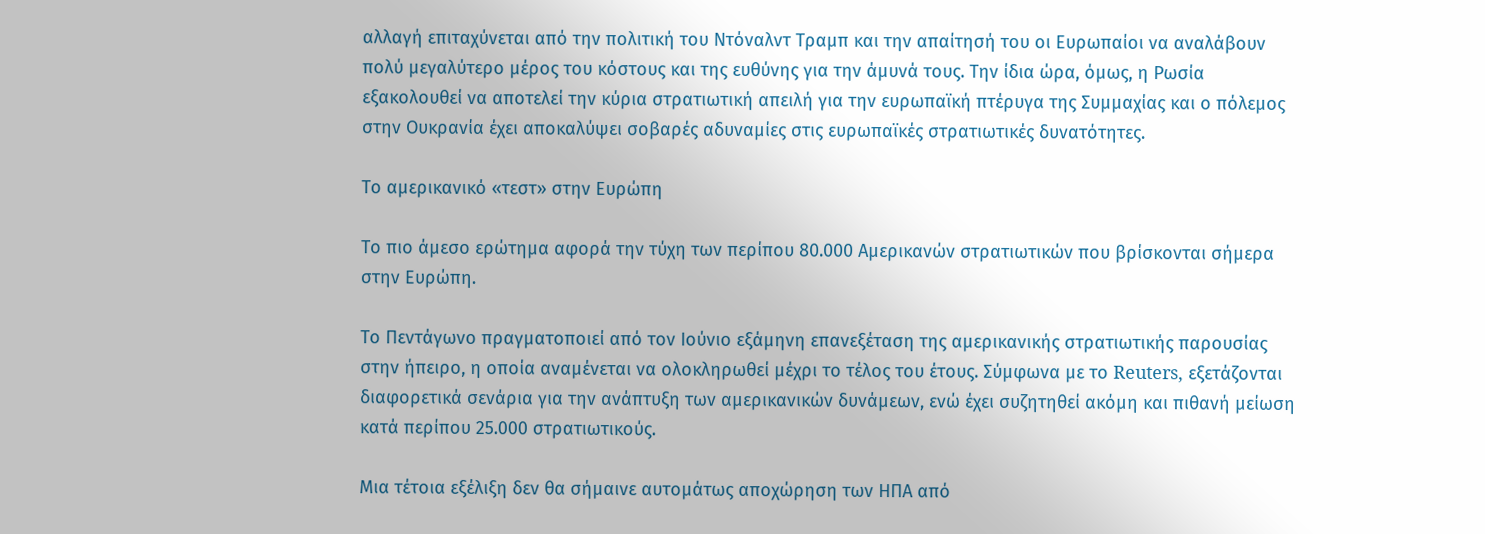αλλαγή επιταχύνεται από την πολιτική του Ντόναλντ Τραμπ και την απαίτησή του οι Ευρωπαίοι να αναλάβουν πολύ μεγαλύτερο μέρος του κόστους και της ευθύνης για την άμυνά τους. Την ίδια ώρα, όμως, η Ρωσία εξακολουθεί να αποτελεί την κύρια στρατιωτική απειλή για την ευρωπαϊκή πτέρυγα της Συμμαχίας και ο πόλεμος στην Ουκρανία έχει αποκαλύψει σοβαρές αδυναμίες στις ευρωπαϊκές στρατιωτικές δυνατότητες.

Το αμερικανικό «τεστ» στην Ευρώπη

Το πιο άμεσο ερώτημα αφορά την τύχη των περίπου 80.000 Αμερικανών στρατιωτικών που βρίσκονται σήμερα στην Ευρώπη.

Το Πεντάγωνο πραγματοποιεί από τον Ιούνιο εξάμηνη επανεξέταση της αμερικανικής στρατιωτικής παρουσίας στην ήπειρο, η οποία αναμένεται να ολοκληρωθεί μέχρι το τέλος του έτους. Σύμφωνα με το Reuters, εξετάζονται διαφορετικά σενάρια για την ανάπτυξη των αμερικανικών δυνάμεων, ενώ έχει συζητηθεί ακόμη και πιθανή μείωση κατά περίπου 25.000 στρατιωτικούς.

Μια τέτοια εξέλιξη δεν θα σήμαινε αυτομάτως αποχώρηση των ΗΠΑ από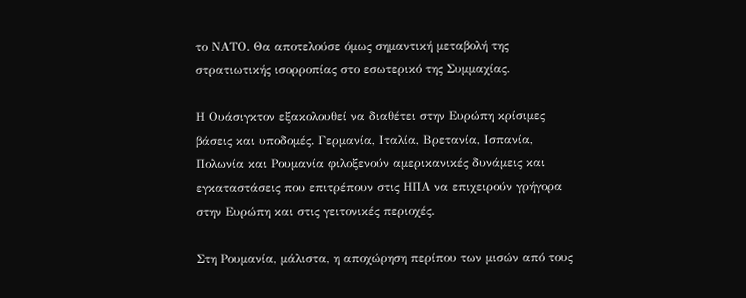το ΝΑΤΟ. Θα αποτελούσε όμως σημαντική μεταβολή της στρατιωτικής ισορροπίας στο εσωτερικό της Συμμαχίας.

Η Ουάσιγκτον εξακολουθεί να διαθέτει στην Ευρώπη κρίσιμες βάσεις και υποδομές. Γερμανία, Ιταλία, Βρετανία, Ισπανία, Πολωνία και Ρουμανία φιλοξενούν αμερικανικές δυνάμεις και εγκαταστάσεις που επιτρέπουν στις ΗΠΑ να επιχειρούν γρήγορα στην Ευρώπη και στις γειτονικές περιοχές.

Στη Ρουμανία, μάλιστα, η αποχώρηση περίπου των μισών από τους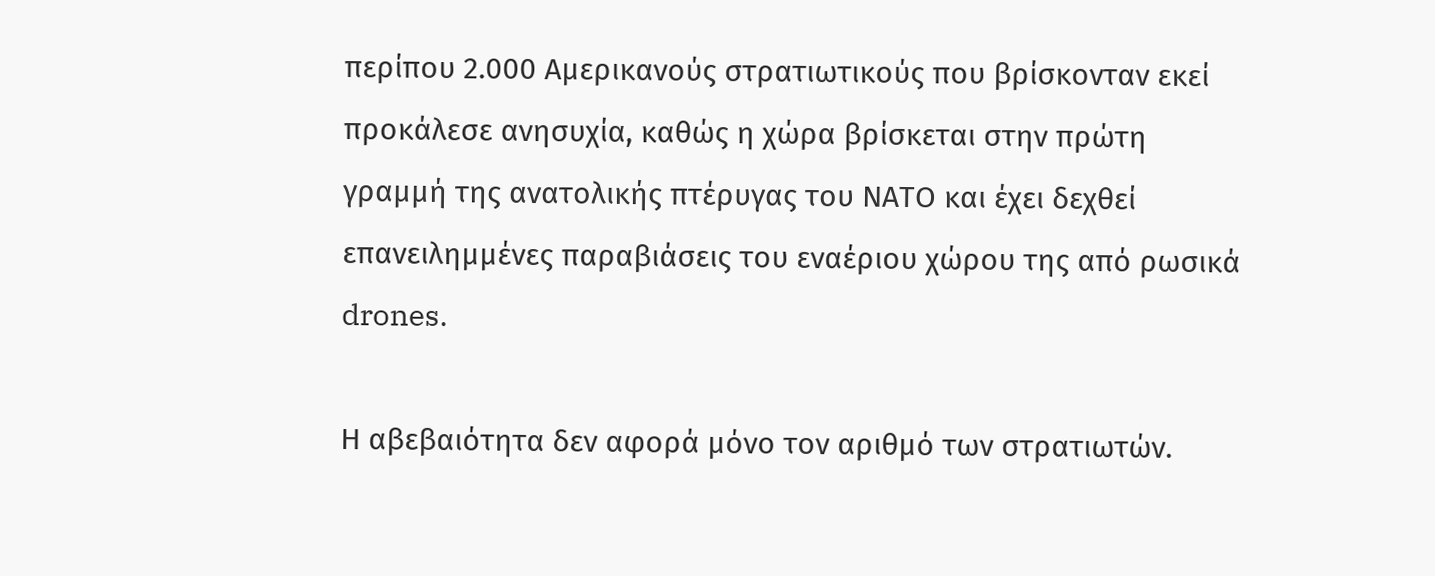περίπου 2.000 Αμερικανούς στρατιωτικούς που βρίσκονταν εκεί προκάλεσε ανησυχία, καθώς η χώρα βρίσκεται στην πρώτη γραμμή της ανατολικής πτέρυγας του ΝΑΤΟ και έχει δεχθεί επανειλημμένες παραβιάσεις του εναέριου χώρου της από ρωσικά drones.

Η αβεβαιότητα δεν αφορά μόνο τον αριθμό των στρατιωτών.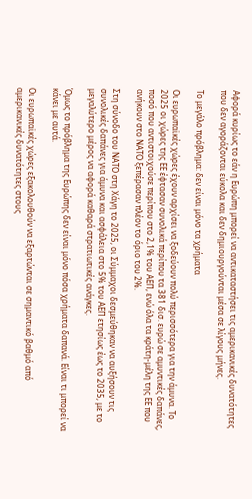Αφορά κυρίως το εάν η Ευρώπη μπορεί να αντικαταστήσει τις αμερικανικές δυνατότητες που δεν αγοράζονται εύκολα και δεν δημιουργούνται μέσα σε λίγους μήνες.

Το μεγάλο πρόβλημα: δεν είναι μόνο τα χρήματα

Οι ευρωπαϊκές χώρες έχουν αρχίσει να ξοδεύουν πολύ περισσότερα για την άμυνα. Το 2025 οι χώρες της ΕΕ έφτασαν συνολικά περίπου τα 381 δισ. ευρώ σε αμυντικές δαπάνες, ποσό που αντιστοιχούσε περίπου στο 2,1% του ΑΕΠ, ενώ όλα τα κράτη-μέλη της ΕΕ που ανήκουν στο ΝΑΤΟ ξεπέρασαν πλέον το όριο του 2%.

Στη σύνοδο του ΝΑΤΟ στη Χάγη το 2025, οι Σύμμαχοι δεσμεύθηκαν να αυξήσουν τις συνολικές δαπάνες για άμυνα και ασφάλεια στο 5% του ΑΕΠ ετησίως έως το 2035, με το μεγαλύτερο μέρος να αφορά καθαρά στρατιωτικές ανάγκες.

Όμως το πρόβλημα της Ευρώπης δεν είναι μόνο πόσα χρήματα δαπανά. Είναι τι μπορεί να κάνει με αυτά.

Οι ευρωπαϊκές χώρες εξακολουθούν να εξαρτώνται σε σημαντικό βαθμό από αμερικανικές δυνατότητες στους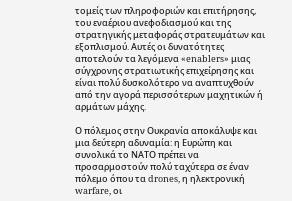τομείς των πληροφοριών και επιτήρησης, του εναέριου ανεφοδιασμού και της στρατηγικής μεταφοράς στρατευμάτων και εξοπλισμού. Αυτές οι δυνατότητες αποτελούν τα λεγόμενα «enablers» μιας σύγχρονης στρατιωτικής επιχείρησης και είναι πολύ δυσκολότερο να αναπτυχθούν από την αγορά περισσότερων μαχητικών ή αρμάτων μάχης.

Ο πόλεμος στην Ουκρανία αποκάλυψε και μια δεύτερη αδυναμία: η Ευρώπη και συνολικά το ΝΑΤΟ πρέπει να προσαρμοστούν πολύ ταχύτερα σε έναν πόλεμο όπου τα drones, η ηλεκτρονική warfare, οι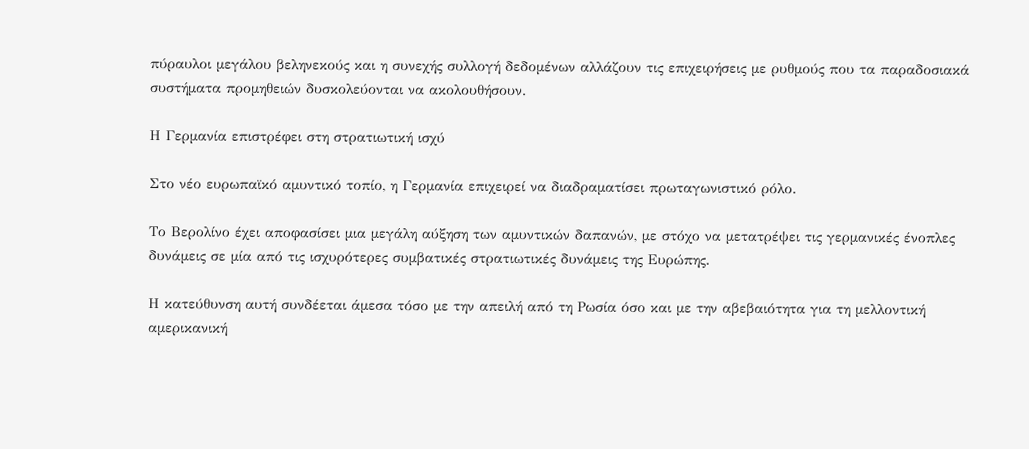πύραυλοι μεγάλου βεληνεκούς και η συνεχής συλλογή δεδομένων αλλάζουν τις επιχειρήσεις με ρυθμούς που τα παραδοσιακά συστήματα προμηθειών δυσκολεύονται να ακολουθήσουν.

Η Γερμανία επιστρέφει στη στρατιωτική ισχύ

Στο νέο ευρωπαϊκό αμυντικό τοπίο, η Γερμανία επιχειρεί να διαδραματίσει πρωταγωνιστικό ρόλο.

Το Βερολίνο έχει αποφασίσει μια μεγάλη αύξηση των αμυντικών δαπανών, με στόχο να μετατρέψει τις γερμανικές ένοπλες δυνάμεις σε μία από τις ισχυρότερες συμβατικές στρατιωτικές δυνάμεις της Ευρώπης.

Η κατεύθυνση αυτή συνδέεται άμεσα τόσο με την απειλή από τη Ρωσία όσο και με την αβεβαιότητα για τη μελλοντική αμερικανική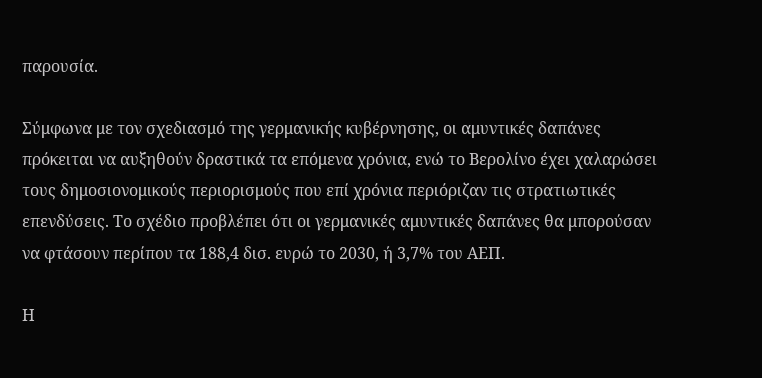παρουσία.

Σύμφωνα με τον σχεδιασμό της γερμανικής κυβέρνησης, οι αμυντικές δαπάνες πρόκειται να αυξηθούν δραστικά τα επόμενα χρόνια, ενώ το Βερολίνο έχει χαλαρώσει τους δημοσιονομικούς περιορισμούς που επί χρόνια περιόριζαν τις στρατιωτικές επενδύσεις. Το σχέδιο προβλέπει ότι οι γερμανικές αμυντικές δαπάνες θα μπορούσαν να φτάσουν περίπου τα 188,4 δισ. ευρώ το 2030, ή 3,7% του ΑΕΠ.

Η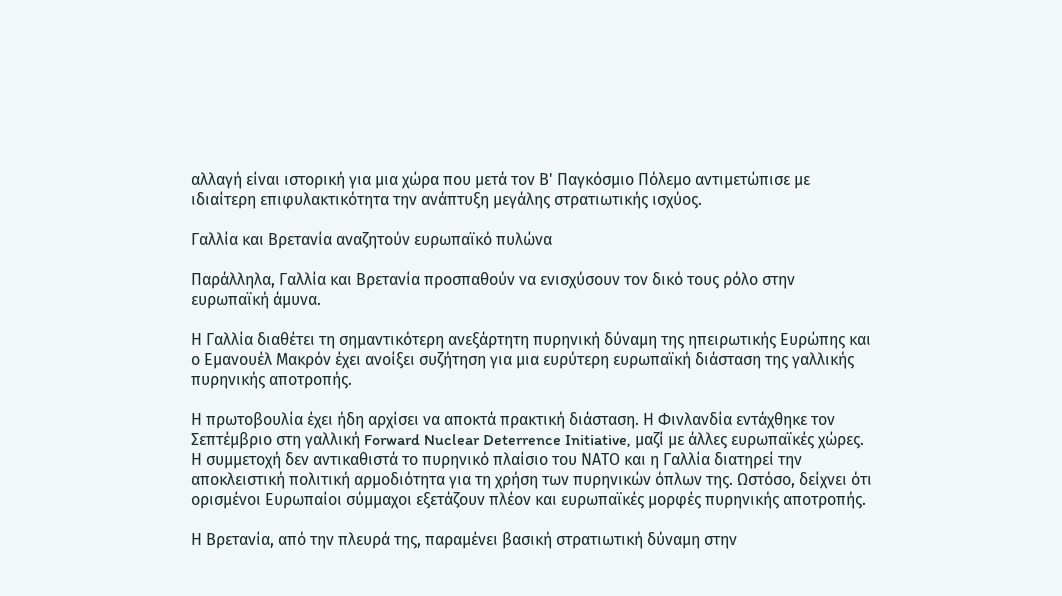αλλαγή είναι ιστορική για μια χώρα που μετά τον Β' Παγκόσμιο Πόλεμο αντιμετώπισε με ιδιαίτερη επιφυλακτικότητα την ανάπτυξη μεγάλης στρατιωτικής ισχύος.

Γαλλία και Βρετανία αναζητούν ευρωπαϊκό πυλώνα

Παράλληλα, Γαλλία και Βρετανία προσπαθούν να ενισχύσουν τον δικό τους ρόλο στην ευρωπαϊκή άμυνα.

Η Γαλλία διαθέτει τη σημαντικότερη ανεξάρτητη πυρηνική δύναμη της ηπειρωτικής Ευρώπης και ο Εμανουέλ Μακρόν έχει ανοίξει συζήτηση για μια ευρύτερη ευρωπαϊκή διάσταση της γαλλικής πυρηνικής αποτροπής.

Η πρωτοβουλία έχει ήδη αρχίσει να αποκτά πρακτική διάσταση. Η Φινλανδία εντάχθηκε τον Σεπτέμβριο στη γαλλική Forward Nuclear Deterrence Initiative, μαζί με άλλες ευρωπαϊκές χώρες. Η συμμετοχή δεν αντικαθιστά το πυρηνικό πλαίσιο του ΝΑΤΟ και η Γαλλία διατηρεί την αποκλειστική πολιτική αρμοδιότητα για τη χρήση των πυρηνικών όπλων της. Ωστόσο, δείχνει ότι ορισμένοι Ευρωπαίοι σύμμαχοι εξετάζουν πλέον και ευρωπαϊκές μορφές πυρηνικής αποτροπής.

Η Βρετανία, από την πλευρά της, παραμένει βασική στρατιωτική δύναμη στην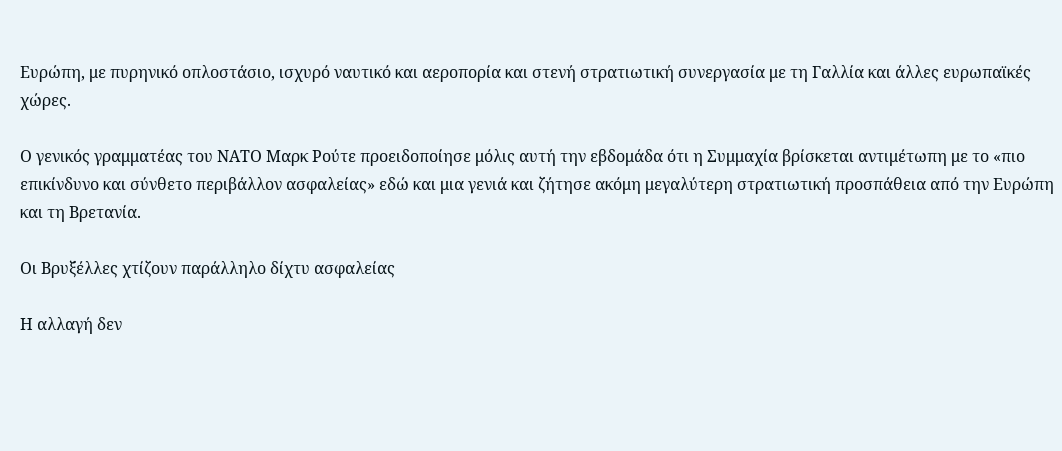Ευρώπη, με πυρηνικό οπλοστάσιο, ισχυρό ναυτικό και αεροπορία και στενή στρατιωτική συνεργασία με τη Γαλλία και άλλες ευρωπαϊκές χώρες.

Ο γενικός γραμματέας του ΝΑΤΟ Μαρκ Ρούτε προειδοποίησε μόλις αυτή την εβδομάδα ότι η Συμμαχία βρίσκεται αντιμέτωπη με το «πιο επικίνδυνο και σύνθετο περιβάλλον ασφαλείας» εδώ και μια γενιά και ζήτησε ακόμη μεγαλύτερη στρατιωτική προσπάθεια από την Ευρώπη και τη Βρετανία.

Οι Βρυξέλλες χτίζουν παράλληλο δίχτυ ασφαλείας

Η αλλαγή δεν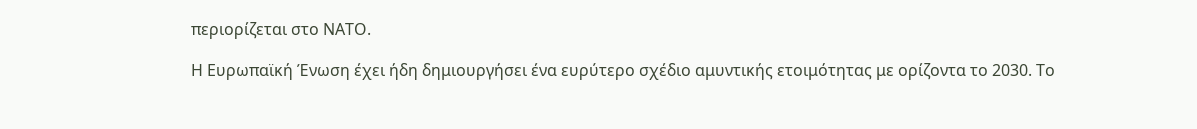περιορίζεται στο ΝΑΤΟ.

Η Ευρωπαϊκή Ένωση έχει ήδη δημιουργήσει ένα ευρύτερο σχέδιο αμυντικής ετοιμότητας με ορίζοντα το 2030. Το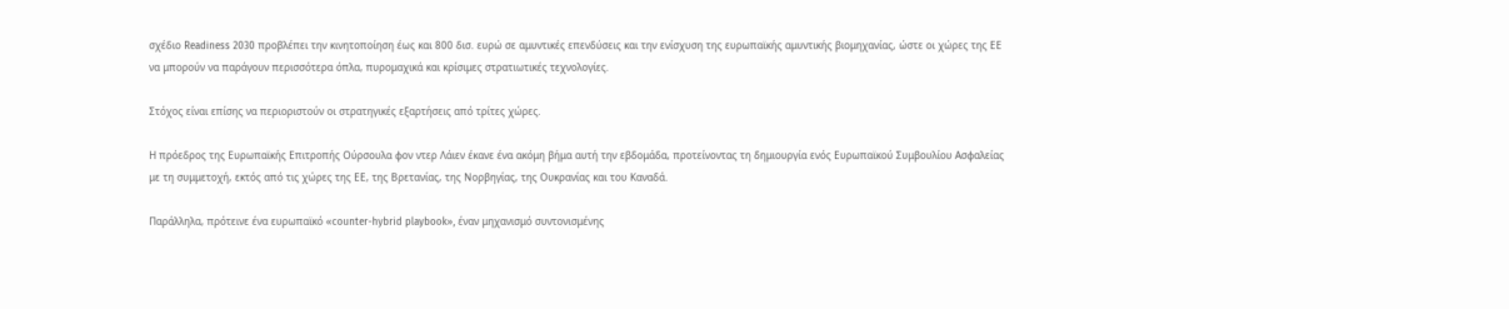σχέδιο Readiness 2030 προβλέπει την κινητοποίηση έως και 800 δισ. ευρώ σε αμυντικές επενδύσεις και την ενίσχυση της ευρωπαϊκής αμυντικής βιομηχανίας, ώστε οι χώρες της ΕΕ να μπορούν να παράγουν περισσότερα όπλα, πυρομαχικά και κρίσιμες στρατιωτικές τεχνολογίες.

Στόχος είναι επίσης να περιοριστούν οι στρατηγικές εξαρτήσεις από τρίτες χώρες.

Η πρόεδρος της Ευρωπαϊκής Επιτροπής Ούρσουλα φον ντερ Λάιεν έκανε ένα ακόμη βήμα αυτή την εβδομάδα, προτείνοντας τη δημιουργία ενός Ευρωπαϊκού Συμβουλίου Ασφαλείας με τη συμμετοχή, εκτός από τις χώρες της ΕΕ, της Βρετανίας, της Νορβηγίας, της Ουκρανίας και του Καναδά.

Παράλληλα, πρότεινε ένα ευρωπαϊκό «counter-hybrid playbook», έναν μηχανισμό συντονισμένης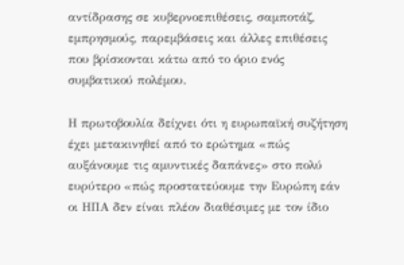αντίδρασης σε κυβερνοεπιθέσεις, σαμποτάζ, εμπρησμούς, παρεμβάσεις και άλλες επιθέσεις που βρίσκονται κάτω από το όριο ενός συμβατικού πολέμου.

Η πρωτοβουλία δείχνει ότι η ευρωπαϊκή συζήτηση έχει μετακινηθεί από το ερώτημα «πώς αυξάνουμε τις αμυντικές δαπάνες» στο πολύ ευρύτερο «πώς προστατεύουμε την Ευρώπη εάν οι ΗΠΑ δεν είναι πλέον διαθέσιμες με τον ίδιο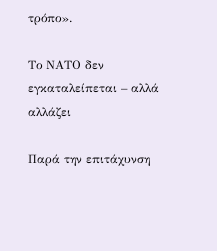τρόπο».

Το ΝΑΤΟ δεν εγκαταλείπεται – αλλά αλλάζει

Παρά την επιτάχυνση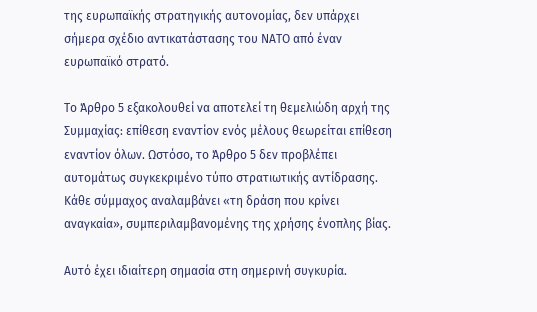της ευρωπαϊκής στρατηγικής αυτονομίας, δεν υπάρχει σήμερα σχέδιο αντικατάστασης του ΝΑΤΟ από έναν ευρωπαϊκό στρατό.

Το Άρθρο 5 εξακολουθεί να αποτελεί τη θεμελιώδη αρχή της Συμμαχίας: επίθεση εναντίον ενός μέλους θεωρείται επίθεση εναντίον όλων. Ωστόσο, το Άρθρο 5 δεν προβλέπει αυτομάτως συγκεκριμένο τύπο στρατιωτικής αντίδρασης. Κάθε σύμμαχος αναλαμβάνει «τη δράση που κρίνει αναγκαία», συμπεριλαμβανομένης της χρήσης ένοπλης βίας.

Αυτό έχει ιδιαίτερη σημασία στη σημερινή συγκυρία.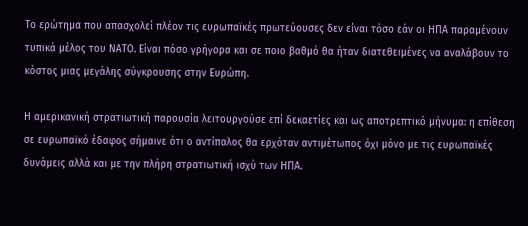Το ερώτημα που απασχολεί πλέον τις ευρωπαϊκές πρωτεύουσες δεν είναι τόσο εάν οι ΗΠΑ παραμένουν τυπικά μέλος του ΝΑΤΟ. Είναι πόσο γρήγορα και σε ποιο βαθμό θα ήταν διατεθειμένες να αναλάβουν το κόστος μιας μεγάλης σύγκρουσης στην Ευρώπη.

Η αμερικανική στρατιωτική παρουσία λειτουργούσε επί δεκαετίες και ως αποτρεπτικό μήνυμα: η επίθεση σε ευρωπαϊκό έδαφος σήμαινε ότι ο αντίπαλος θα ερχόταν αντιμέτωπος όχι μόνο με τις ευρωπαϊκές δυνάμεις αλλά και με την πλήρη στρατιωτική ισχύ των ΗΠΑ.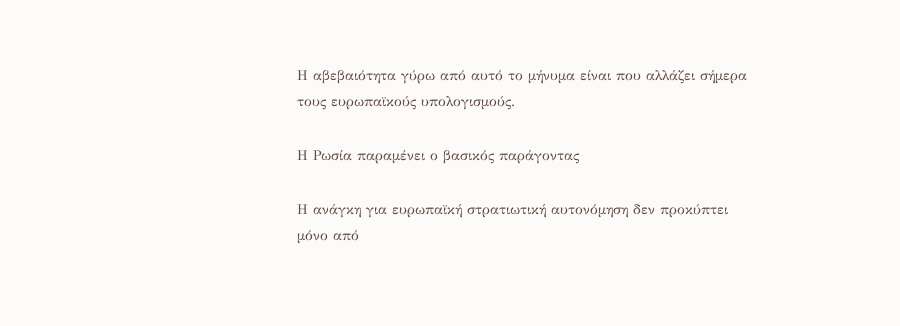Η αβεβαιότητα γύρω από αυτό το μήνυμα είναι που αλλάζει σήμερα τους ευρωπαϊκούς υπολογισμούς.

Η Ρωσία παραμένει ο βασικός παράγοντας

Η ανάγκη για ευρωπαϊκή στρατιωτική αυτονόμηση δεν προκύπτει μόνο από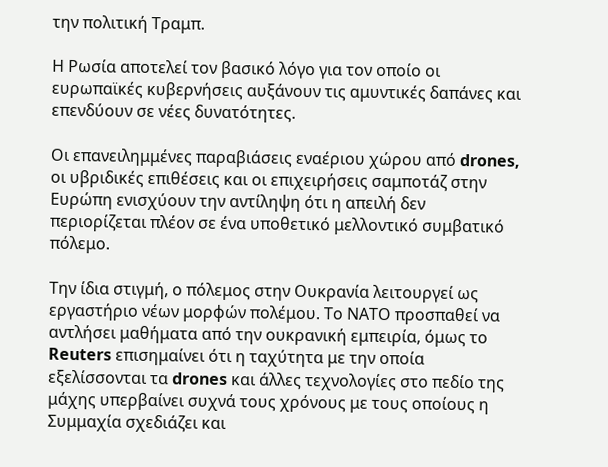την πολιτική Τραμπ.

Η Ρωσία αποτελεί τον βασικό λόγο για τον οποίο οι ευρωπαϊκές κυβερνήσεις αυξάνουν τις αμυντικές δαπάνες και επενδύουν σε νέες δυνατότητες.

Οι επανειλημμένες παραβιάσεις εναέριου χώρου από drones, οι υβριδικές επιθέσεις και οι επιχειρήσεις σαμποτάζ στην Ευρώπη ενισχύουν την αντίληψη ότι η απειλή δεν περιορίζεται πλέον σε ένα υποθετικό μελλοντικό συμβατικό πόλεμο.

Την ίδια στιγμή, ο πόλεμος στην Ουκρανία λειτουργεί ως εργαστήριο νέων μορφών πολέμου. Το ΝΑΤΟ προσπαθεί να αντλήσει μαθήματα από την ουκρανική εμπειρία, όμως το Reuters επισημαίνει ότι η ταχύτητα με την οποία εξελίσσονται τα drones και άλλες τεχνολογίες στο πεδίο της μάχης υπερβαίνει συχνά τους χρόνους με τους οποίους η Συμμαχία σχεδιάζει και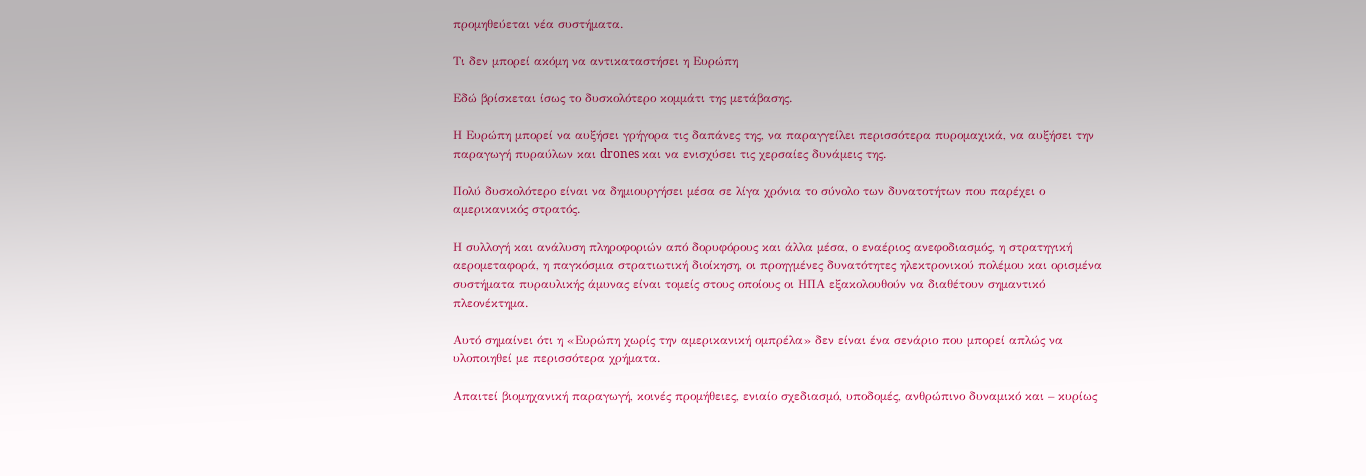προμηθεύεται νέα συστήματα.

Τι δεν μπορεί ακόμη να αντικαταστήσει η Ευρώπη

Εδώ βρίσκεται ίσως το δυσκολότερο κομμάτι της μετάβασης.

Η Ευρώπη μπορεί να αυξήσει γρήγορα τις δαπάνες της, να παραγγείλει περισσότερα πυρομαχικά, να αυξήσει την παραγωγή πυραύλων και drones και να ενισχύσει τις χερσαίες δυνάμεις της.

Πολύ δυσκολότερο είναι να δημιουργήσει μέσα σε λίγα χρόνια το σύνολο των δυνατοτήτων που παρέχει ο αμερικανικός στρατός.

Η συλλογή και ανάλυση πληροφοριών από δορυφόρους και άλλα μέσα, ο εναέριος ανεφοδιασμός, η στρατηγική αερομεταφορά, η παγκόσμια στρατιωτική διοίκηση, οι προηγμένες δυνατότητες ηλεκτρονικού πολέμου και ορισμένα συστήματα πυραυλικής άμυνας είναι τομείς στους οποίους οι ΗΠΑ εξακολουθούν να διαθέτουν σημαντικό πλεονέκτημα.

Αυτό σημαίνει ότι η «Ευρώπη χωρίς την αμερικανική ομπρέλα» δεν είναι ένα σενάριο που μπορεί απλώς να υλοποιηθεί με περισσότερα χρήματα.

Απαιτεί βιομηχανική παραγωγή, κοινές προμήθειες, ενιαίο σχεδιασμό, υποδομές, ανθρώπινο δυναμικό και – κυρίως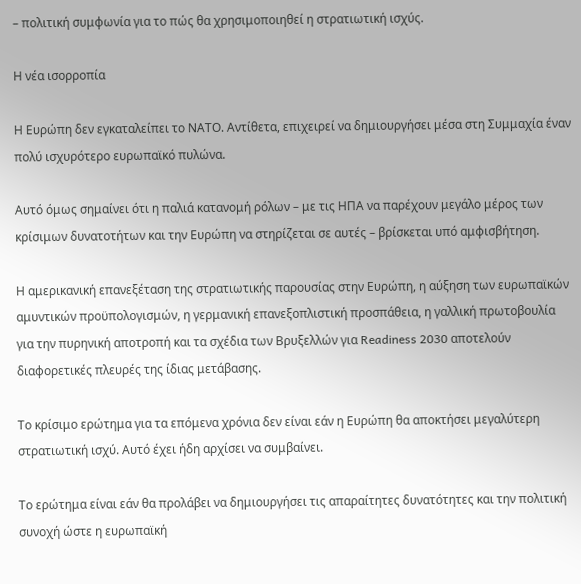– πολιτική συμφωνία για το πώς θα χρησιμοποιηθεί η στρατιωτική ισχύς.

Η νέα ισορροπία

Η Ευρώπη δεν εγκαταλείπει το ΝΑΤΟ. Αντίθετα, επιχειρεί να δημιουργήσει μέσα στη Συμμαχία έναν πολύ ισχυρότερο ευρωπαϊκό πυλώνα.

Αυτό όμως σημαίνει ότι η παλιά κατανομή ρόλων – με τις ΗΠΑ να παρέχουν μεγάλο μέρος των κρίσιμων δυνατοτήτων και την Ευρώπη να στηρίζεται σε αυτές – βρίσκεται υπό αμφισβήτηση.

Η αμερικανική επανεξέταση της στρατιωτικής παρουσίας στην Ευρώπη, η αύξηση των ευρωπαϊκών αμυντικών προϋπολογισμών, η γερμανική επανεξοπλιστική προσπάθεια, η γαλλική πρωτοβουλία για την πυρηνική αποτροπή και τα σχέδια των Βρυξελλών για Readiness 2030 αποτελούν διαφορετικές πλευρές της ίδιας μετάβασης.

Το κρίσιμο ερώτημα για τα επόμενα χρόνια δεν είναι εάν η Ευρώπη θα αποκτήσει μεγαλύτερη στρατιωτική ισχύ. Αυτό έχει ήδη αρχίσει να συμβαίνει.

Το ερώτημα είναι εάν θα προλάβει να δημιουργήσει τις απαραίτητες δυνατότητες και την πολιτική συνοχή ώστε η ευρωπαϊκή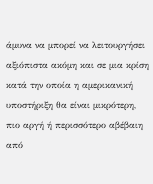άμυνα να μπορεί να λειτουργήσει αξιόπιστα ακόμη και σε μια κρίση κατά την οποία η αμερικανική υποστήριξη θα είναι μικρότερη, πιο αργή ή περισσότερο αβέβαιη από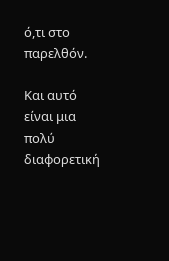ό,τι στο παρελθόν.

Και αυτό είναι μια πολύ διαφορετική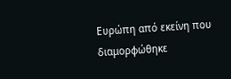Ευρώπη από εκείνη που διαμορφώθηκε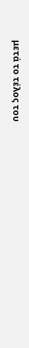μετά το τέλος του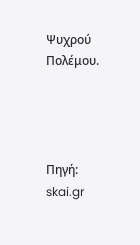Ψυχρού Πολέμου.




Πηγή: skai.gr